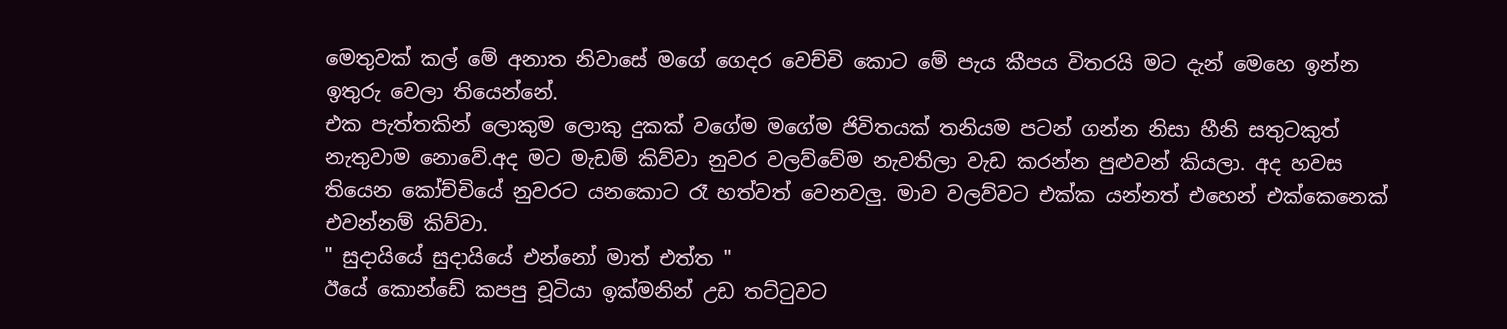මෙතුවක් කල් මේ අනාත නිවාසේ මගේ ගෙදර වෙච්චි කොට මේ පැය කීපය විතරයි මට දැන් මෙහෙ ඉන්න ඉතුරු වෙලා තියෙන්නේ.
එක පැත්තකින් ලොකුම ලොකු දුකක් වගේම මගේම ජිවිතයක් තනියම පටන් ගන්න නිසා හීනි සතුටකුත් නැතුවාම නොවේ.අද මට මැඩම් කිව්වා නුවර වලව්වේම නැවතිලා වැඩ කරන්න පුළුවන් කියලා. අද හවස තියෙන කෝච්චියේ නුවරට යනකොට රෑ හත්වත් වෙනවලු. මාව වලව්වට එක්ක යන්නත් එහෙන් එක්කෙනෙක් එවන්නම් කිව්වා.
" සුදායියේ සුදායියේ එන්නෝ මාත් එත්ත "
ඊයේ කොන්ඩේ කපපු චූටියා ඉක්මනින් උඩ තට්ටුවට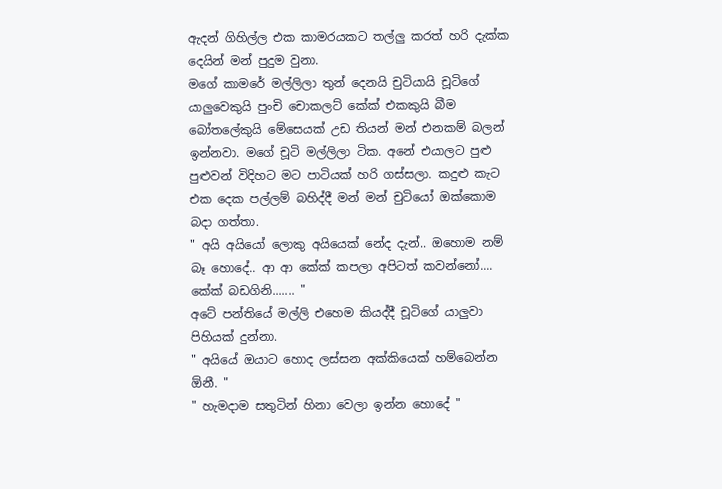ඇදන් ගිහිල්ල එක කාමරයකට තල්ලු කරත් හරි දැක්ක දෙයින් මන් පුදුම වුනා.
මගේ කාමරේ මල්ලිලා තුන් දෙනයි චුටියායි චූටිගේ යාලුවෙකුයි පුංචි චොකලට් කේක් එකකුයි බීම බෝතලේකුයි මේසෙයක් උඩ තියන් මන් එනකම් බලන් ඉන්නවා. මගේ චූටි මල්ලිලා ටික. අනේ එයාලට පුළු පුළුවන් විදිහට මට පාටියක් හරි ගස්සලා. කදුළු කැට එක දෙක පල්ලම් බහිද්දී මන් මන් චුටියෝ ඔක්කොම බදා ගත්තා.
" අයි අයියෝ ලොකු අයියෙක් නේද දැන්.. ඔහොම නම් බෑ හොදේ.. ආ ආ කේක් කපලා අපිටත් කවන්නෝ.... කේක් බඩගිනි....... "
අටේ පන්තියේ මල්ලි එහෙම කියද්දී චූටිගේ යාලුවා පිහියක් දුන්නා.
" අයියේ ඔයාට හොද ලස්සන අක්කියෙක් හම්බෙන්න ඕනී. "
" හැමදාම සතුටින් හිනා වෙලා ඉන්න හොදේ "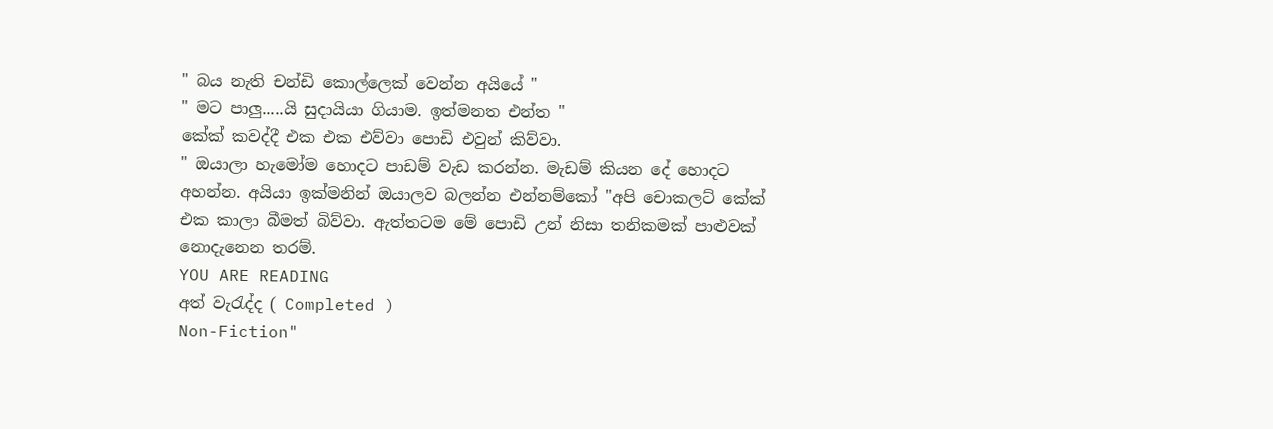" බය නැති චන්ඩි කොල්ලෙක් වෙන්න අයියේ "
" මට පාලු.....යි සුදායියා ගියාම. ඉත්මනත එන්ත "
කේක් කවද්දී එක එක එව්වා පොඩි එවුන් කිව්වා.
" ඔයාලා හැමෝම හොදට පාඩම් වැඩ කරන්න. මැඩම් කියන දේ හොදට අහන්න. අයියා ඉක්මනින් ඔයාලව බලන්න එන්නම්කෝ "අපි චොකලට් කේක් එක කාලා බීමත් බිව්වා. ඇත්තටම මේ පොඩි උන් නිසා තනිකමක් පාළුවක් නොදැනෙන තරම්.
YOU ARE READING
අත් වැරැද්ද ( Completed )
Non-Fiction"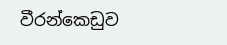වීරන්කෙඩුව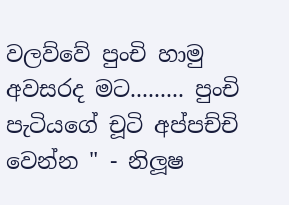වලව්වේ පුංචි හාමු අවසරද මට......... පුංචි පැටියගේ චූටි අප්පච්චි වෙන්න " - නිලූෂ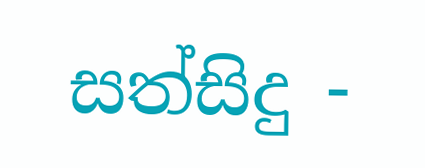සත්සිදු -